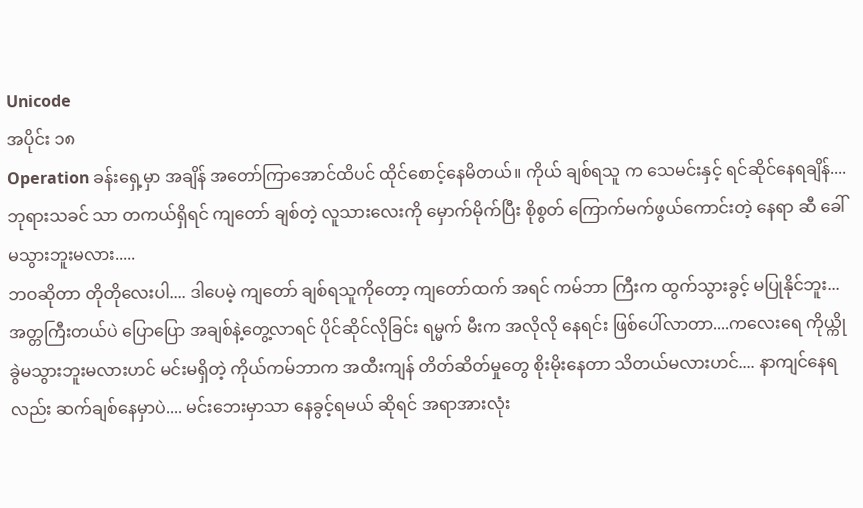Unicode
အပိုင်း ၁၈
Operation ခန်းရှေ့မှာ အချိန် အတော်ကြာအောင်ထိပင် ထိုင်စောင့်နေမိတယ်။ ကိုယ် ချစ်ရသူ က သေမင်းနှင့် ရင်ဆိုင်နေရချိန်.... ဘုရားသခင် သာ တကယ်ရှိရင် ကျတော် ချစ်တဲ့ လူသားလေးကို မှောက်မိုက်ပြီး စိုစွတ် ကြောက်မက်ဖွယ်ကောင်းတဲ့ နေရာ ဆီ ခေါ်မသွားဘူးမလား.....
ဘဝဆိုတာ တိုတိုလေးပါ.... ဒါပေမဲ့ ကျတော် ချစ်ရသူကိုတော့ ကျတော်ထက် အရင် ကမ်ဘာ ကြီးက ထွက်သွားခွင့် မပြုနိုင်ဘူး... အတ္တကြီးတယ်ပဲ ပြောပြော အချစ်နဲ့တွေ့လာရင် ပိုင်ဆိုင်လိုခြင်း ရမ္မက် မီးက အလိုလို နေရင်း ဖြစ်ပေါ်လာတာ....ကလေးရေ ကိုယ္ကို ခွဲမသွားဘူးမလားဟင် မင်းမရှိတဲ့ ကိုယ်ကမ်ဘာက အထီးကျန် တိတ်ဆိတ်မှုတွေ စိုးမိုးနေတာ သိတယ်မလားဟင်.... နာကျင်နေရလည်း ဆက်ချစ်နေမှာပဲ.... မင်းဘေးမှာသာ နေခွင့်ရမယ် ဆိုရင် အရာအားလုံး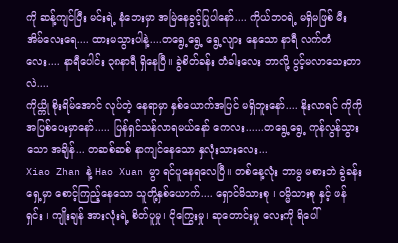ကို ဆန့်ကျင်ပြီး မင်းရဲ့ နံဘေးမှာ အမြဲနေခွင့်ပြုပါနော်.... ကိုယ်ဘဝရဲ့ မရှိမဖြစ် မီးအိမ်လေးရေ.... ထားမသွားပါနဲ့....တရွေ့ရွေ့ ရွေ့လျား နေသော နာရီ လက်တံလေး.... နာရီပေါင်း ၃၈နာရီ ရှိနေပြီ။ ခွဲစိတ်ခန်း တံခါးလေး ဘာလို့ ပွင့်မလာသေးတာလဲ....
ကိုယ္ကို စိုးရိမ်အောင် လုပ်တဲ့ နေရာမှာ နှစ်ယောက်အပြင် မရှိဘူးနော်.... နိုးလာရင် ကိုကို အပြစ်ပေးမှာနော်..... ပြန်ရှင်သန်လာရမယ်နော် ကေလး......တရွေ့ရွေ့ ကုန်လွန်သွားသော အချိန်... တဆစ်ဆစ် နာကျင်နေသော နှလုံးသားလေး...
Xiao Zhan နဲ့ Hao Xuan မွာ ရင်ပူနေရလေပြီ။ တစ်နေ့လုံး ဘာမွ မစားဘဲ ခွဲခန်းရှေ့မှာ စောင့်ကြည့်နေသော သူတို့နှစ်ယောက်.... ရှောင်မိသားစု ၊ ဝမ္မိသားစု နှင့် ဖန်ရှင်း ၊ ကျိုးချန် အားလုံးရဲ့ စိတ်ပူမှု၊ ငိုကြွေးမှု၊ ဆုတောင်းမှု လေးကို ရိပေါ်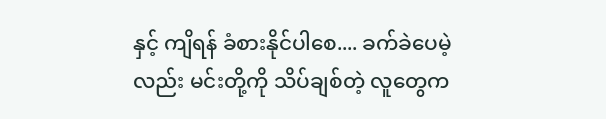နှင့် ကျိရန် ခံစားနိုင်ပါစေ.... ခက်ခဲပေမဲ့လည်း မင်းတို့ကို သိပ်ချစ်တဲ့ လူတွေက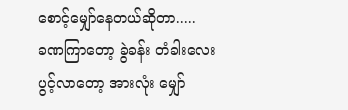စောင့်မျှော်နေတယ်ဆိုတာ.....
ခဏကြာတော့ ခွဲခန်း တံခါးလေး ပွင့်လာတော့ အားလုံး မျှော်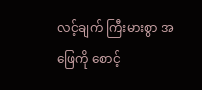လင့်ချက် ကြီးမားစွာ အဖြေကို စောင့်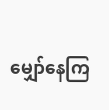မျှော်နေကြ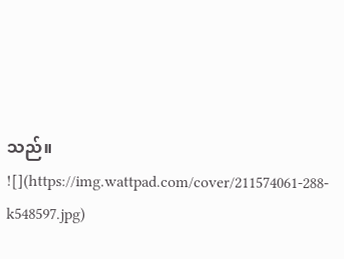သည်။
![](https://img.wattpad.com/cover/211574061-288-k548597.jpg)